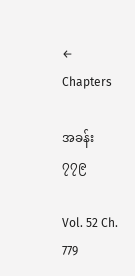← Chapters

အခန်း ၇၇၉

Vol. 52 Ch. 779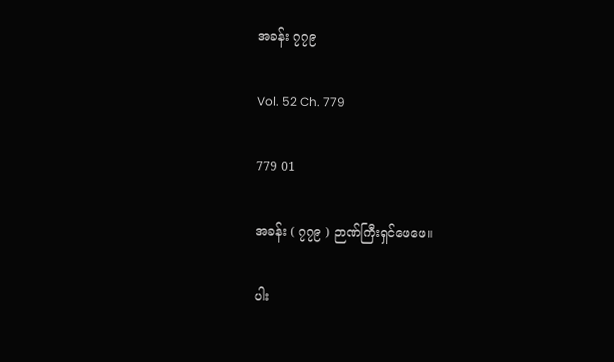အခန်း ၇၇၉

Vol. 52 Ch. 779

779 01

အခန်း ( ၇၇၉ ) ဉာဏ်ကြီးရှင်ဖေဖေ။

ပါး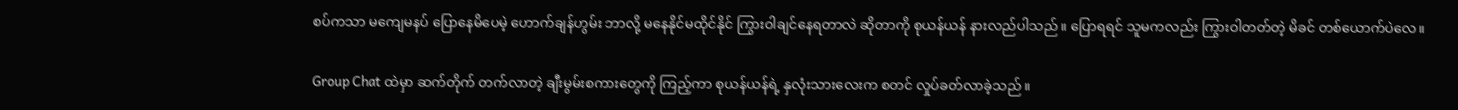စပ်ကသာ မကျေမနပ် ပြောနေမိပေမဲ့ ဟောက်ချန်ဟွမ်း ဘာလို့ မနေနိုင်မထိုင်နိုင် ကြွားဝါချင်နေရတာလဲ ဆိုတာကို စုယန်ယန် နားလည်ပါသည်။ ပြောရရင် သူမကလည်း ကြွားဝါတတ်တဲ့ မိခင် တစ်ယောက်ပဲလေ။

Group Chat ထဲမှာ ဆက်တိုက် တက်လာတဲ့ ချီးမွမ်းစကားတွေကို ကြည့်ကာ စုယန်ယန်ရဲ့ နှလုံးသားလေးက စတင် လှုပ်ခတ်လာခဲ့သည်။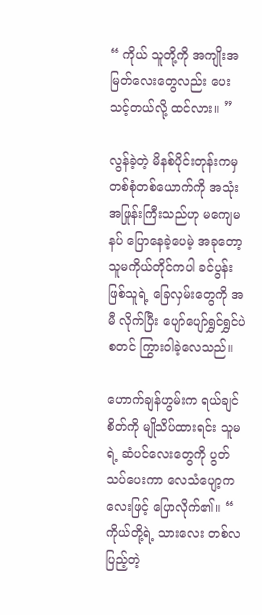“ ကိုယ် သူတို့ကို အကျိုးအမြတ်လေးတွေလည်း ပေးသင့်တယ်လို့ ထင်လား။ ”

လွန်ခဲ့တဲ့ မိနစ်ပိုင်းတုန်းကမှ တစ်စုံတစ်ယောက်ကို အသုံးအဖြုန်းကြီးသည်ဟု မကျေမနပ် ပြောနေခဲ့ပေမဲ့ အခုတော့ သူမကိုယ်တိုင်ကပါ ခင်ပွန်းဖြစ်သူရဲ့ ခြေလှမ်းတွေကို အမီ လိုက်ပြီး ပျော်ပျော်ရွှင်ရွှင်ပဲ စတင် ကြွားဝါခဲ့လေသည်။

ဟောက်ချန်ဟွမ်းက ရယ်ချင်စိတ်ကို မျိုသိပ်ထားရင်း သူမရဲ့ ဆံပင်လေးတွေကို ပွတ်သပ်ပေးကာ လေသံပျော့ကလေးဖြင့် ပြောလိုက်၏။ “ ကိုယ်တို့ရဲ့ သားလေး တစ်လပြည့်တဲ့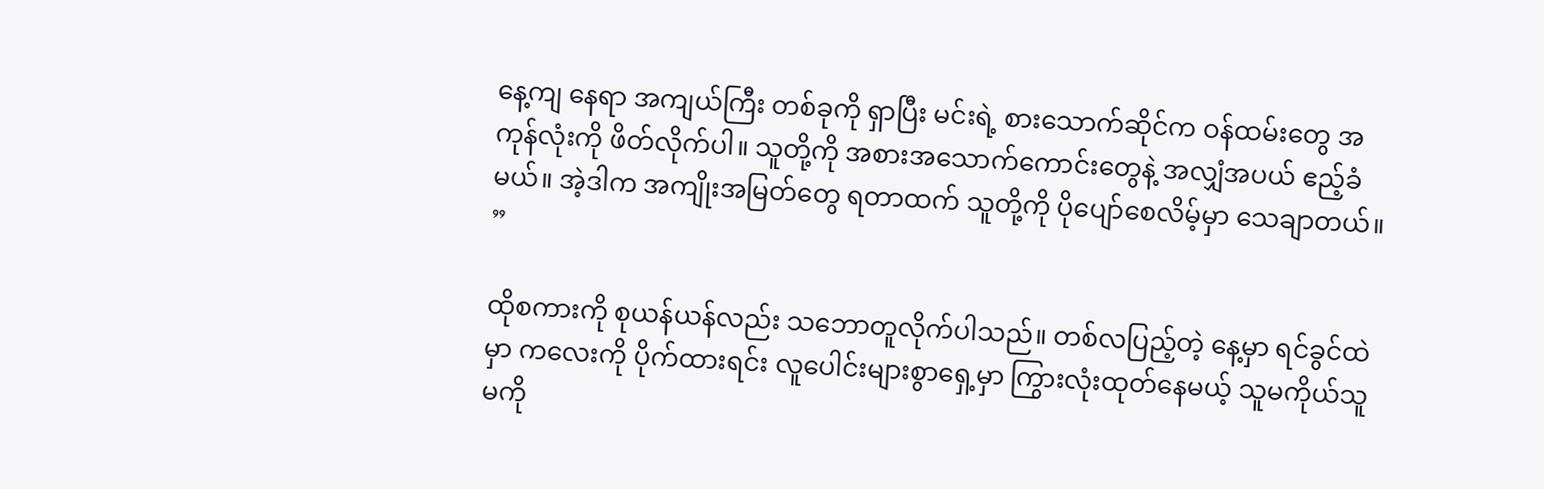နေ့ကျ နေရာ အကျယ်ကြီး တစ်ခုကို ရှာပြီး မင်းရဲ့ စားသောက်ဆိုင်က ဝန်ထမ်းတွေ အကုန်လုံးကို ဖိတ်လိုက်ပါ။ သူတို့ကို အစား‌အသောက်ကောင်းတွေနဲ့ အလျှံအပယ် ဧည့်ခံမယ်။ အဲ့ဒါက အကျိုးအမြတ်တွေ ရတာထက် သူတို့ကို ပိုပျော်စေလိမ့်မှာ သေချာတယ်။ ”

ထိုစကားကို စုယန်ယန်လည်း သဘောတူလိုက်ပါသည်။ တစ်လပြည့်တဲ့ နေ့မှာ ရင်ခွင်ထဲမှာ ကလေးကို ပိုက်ထားရင်း လူပေါင်းများစွာရှေ့မှာ ကြွားလုံးထုတ်နေမယ့် သူမကိုယ်သူမကို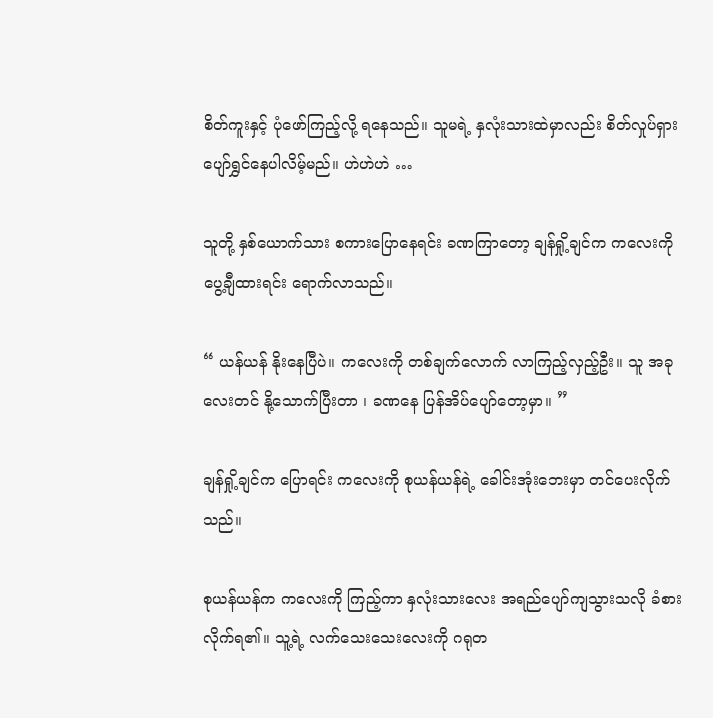စိတ်ကူးနှင့် ပုံဖော်ကြည့်လို့ ရနေသည်။ သူမရဲ့ နှလုံးသားထဲမှာလည်း စိတ်လှုပ်ရှား ပျော်ရွှင်နေပါလိမ့်မည်။ ဟဲဟဲဟဲ …

သူတို့ နှစ်ယောက်သား စကားပြောနေရင်း ခဏကြာတော့ ချန်ရှို့ချင်က ကလေးကို ပွေ့ချီထားရင်း ရောက်လာသည်။

“ ယန်ယန် နိုးနေပြီပဲ။ ကလေးကို တစ်ချက်လောက် လာကြည့်လှည့်ဦး။ သူ အခုလေးတင် နို့သောက်ပြီးတာ ၊ ခဏနေ ပြန်အိပ်ပျော်တော့မှာ။ ”

ချန်ရှို့ချင်က ပြောရင်း ကလေးကို စုယန်ယန်ရဲ့ ခေါင်းအုံးဘေးမှာ တင်ပေးလိုက်သည်။

စုယန်ယန်က ကလေးကို ကြည့်ကာ နှလုံးသားလေး အရည်ပျော်ကျသွားသလို ခံစားလိုက်ရ၏။ သူ့ရဲ့ လက်သေးသေးလေးကို ဂရုတ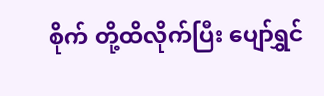စိုက် တို့ထိလိုက်ပြီး ပျော်ရွှင်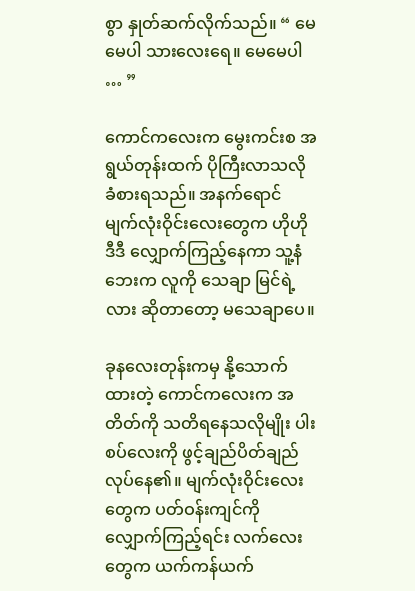စွာ နှုတ်ဆက်လိုက်သည်။ “ မေမေပါ သားလေးရေ။ မေမေပါ … ”

ကောင်ကလေးက မွေးကင်းစ အရွယ်တုန်းထက် ‌ပိုကြီးလာသလို ခံစားရသည်။ အနက်ရောင် မျက်လုံးဝိုင်းလေးတွေက ဟိုဟိုဒီဒီ လျှောက်ကြည့်နေကာ သူ့နံဘေးက လူကို သေချာ မြင်ရဲ့လား ဆိုတာတော့ မသေချာပေ။

ခုနလေးတုန်းကမှ နို့သောက်ထားတဲ့ ကောင်ကလေးက အတိတ်ကို သတိရနေသလိုမျိုး ပါးစပ်လေးကို ဖွင့်ချည်ပိတ်ချည် လုပ်နေ၏။ မျက်လုံးဝိုင်းလေးတွေက ပတ်ဝန်းကျင်ကို လျှောက်ကြည့်ရင်း လက်လေးတွေက ယက်ကန်ယက်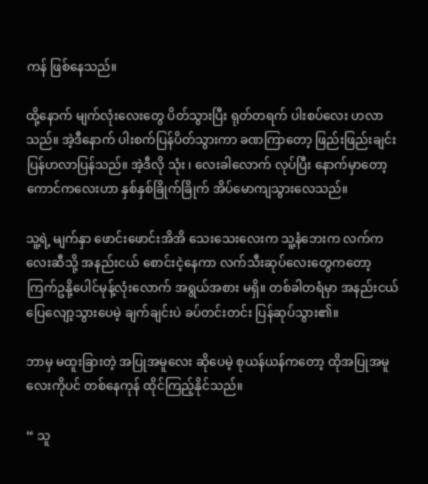ကန် ဖြစ်နေသည်။

ထို့နောက် မျက်လုံးလေးတွေ ပိတ်သွားပြီး ရုတ်တရက် ပါးစပ်လေး ဟလာသည်။ အဲ့ဒီနောက် ပါးစက်ပြန်ပိတ်သွားကာ ခဏကြာတော့ ဖြည်းဖြည်းချင်း ပြန်ဟလာပြန်သည်။ အဲ့ဒီလို သုံး ၊ လေးခါလောက် လုပ်ပြီး နောက်မှာတော့ ကောင်ကလေးဟာ နှစ်နှစ်ခြိုက်ခြိုက် အိပ်မောကျသွားလေသည်။

သူ့ရဲ့ မျက်နှာ ဖောင်းဖောင်းအိအိ သေးသေးလေးက သူ့နံဘေးက လက်ကလေးဆီသို့ အနည်းငယ် စောင်းငဲ့နေကာ လက်သီးဆုပ်လေးတွေကတော့ ကြက်ဥနို့ပေါင်မုန့်လုံးလောက် အရွယ်အစား မရှိ။ တစ်ခါတရံမှာ အနည်းငယ် ပြေလျော့သွားပေမဲ့ ချက်ချင်းပဲ ခပ်တင်းတင်း ပြန်ဆုပ်သွား၏။

ဘာမှ မထူးခြားတဲ့ အပြုအမူလေး ဆိုပေမဲ့ စုယန်ယန်ကတော့ ထိုအပြုအမူလေးကိုပင် တစ်နေကုန် ထိုင်ကြည့်နိုင်သည်။

“ သူ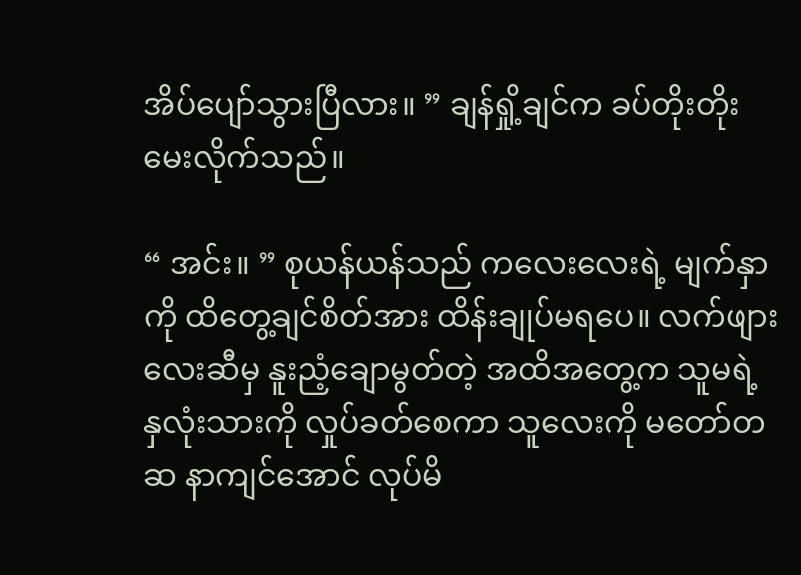အိပ်ပျော်သွားပြီလား။ ” ချန်ရှို့ချင်က ခပ်တိုးတိုး မေးလိုက်သည်။

“ အင်း။ ” စုယန်ယန်သည် ကလေးလေးရဲ့ မျက်နှာကို ထိတွေ့ချင်စိတ်အား ထိန်းချုပ်မရပေ။ လက်ဖျားလေးဆီမှ နူးညံ့ချောမွတ်တဲ့ အထိအတွေ့က သူမရဲ့ နှလုံးသားကို လှုပ်ခတ်စေကာ သူလေးကို မတော်တဆ နာကျင်အောင် လုပ်မိ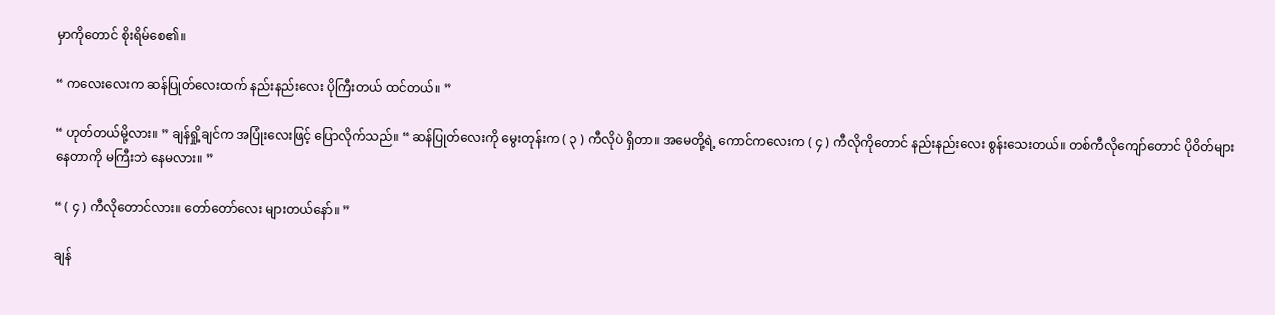မှာကိုတောင် စိုးရိမ်စေ၏။

“ ကလေးလေးက ဆန်ပြုတ်လေးထက် နည်းနည်းလေး ပိုကြီးတယ် ထင်တယ်။ ”

“ ဟုတ်တယ်မို့လား။ ” ချန်ရှို့ချင်က အပြုံးလေးဖြင့် ပြောလိုက်သည်။ “ ဆန်ပြုတ်လေးကို မွေးတုန်းက ( ၃ ) ကီလိုပဲ ရှိတာ။ အမေတို့ရဲ့ ကောင်ကလေးက ( ၄ ) ကီလိုကိုတောင် နည်းနည်းလေး စွန်းသေးတယ်။ တစ်ကီလိုကျော်တောင် ပိုဝိတ်များနေတာကို မကြီးဘဲ နေမလား။ ”

“ ( ၄ ) ကီလိုတောင်လား။ တော်တော်လေး များတယ်နော်။ ”

ချန်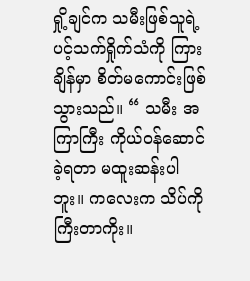ရှို့ချင်က သမီးဖြစ်သူရဲ့ ပင့်သက်ရှိုက်သံကို ကြားချိန်မှာ စိတ်မကောင်းဖြစ်သွားသည်။ “ သမီး အကြာကြီး ကိုယ်ဝန်ဆောင်ခဲ့ရတာ မထူးဆန်းပါဘူး။ ကလေးက သိပ်ကို ကြီးတာကိုး။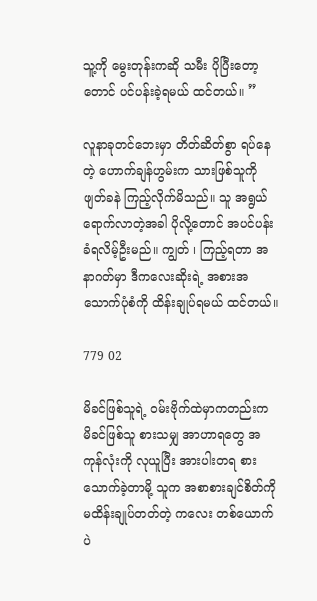သူ့ကို မွေးတုန်းကဆို သမီး ပိုပြီးတော့တောင် ပင်ပန်းခဲ့ရမယ် ထင်တယ်။ ”

လူနာခုတင်ဘေးမှာ တိတ်ဆိတ်စွာ ရပ်နေတဲ့ ဟောက်ချန်ဟွမ်းက သားဖြစ်သူကို ဖျတ်ခနဲ ကြည့်လိုက်မိသည်။ သူ အရွယ်ရောက်လာတဲ့အခါ ပိုလို့တောင် အပင်ပန်းခံရလိမ့်ဦးမည်။ ကျွတ် ၊ ကြည့်ရတာ အနာဂတ်မှာ ဒီကလေးဆိုးရဲ့ အစားအသောက်ပုံစံကို ထိန်းချုပ်ရမယ် ထင်တယ်။

779 02

မိခင်ဖြစ်သူရဲ့ ဝမ်းဗိုက်ထဲမှာကတည်းက မိခင်ဖြစ်သူ စားသမျှ အာဟာရတွေ အကုန်လုံးကို လုယူပြီး အားပါးတရ စားသောက်ခဲ့တာမို့ သူက အစာစားချင်စိတ်ကို မထိန်းချုပ်တတ်တဲ့ ကလေး တစ်ယောက်ပဲ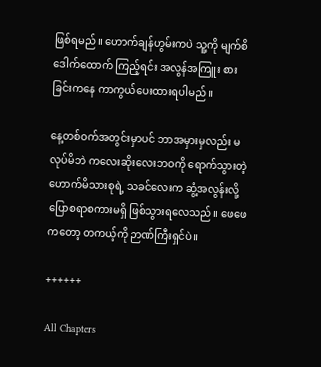ဖြစ်ရမည်။ ဟောက်ချန်ဟွမ်းကပဲ သူ့ကို မျက်စိဒေါက်ထောက် ကြည့်ရင်း အလွန်အကြူး စားခြင်းကနေ ကာကွယ်ပေးထားရပါမည်။

နေ့တစ်ဝက်အတွင်းမှာပင် ဘာအမှားမှလည်း မလုပ်မိဘဲ ကလေးဆိုးလေးဘဝကို ရောက်သွားတဲ့ ဟောက်မိသားစုရဲ့ သ‌ခင်လေးက ဆွံ့အလွန်းလို့ ပြောစရာစကားမရှိ ဖြစ်သွားရလေသည်။ ဖေဖေကတော့ တကယ့်ကို ဉာဏ်ကြီးရှင်ပဲ။

++++++

All Chapters